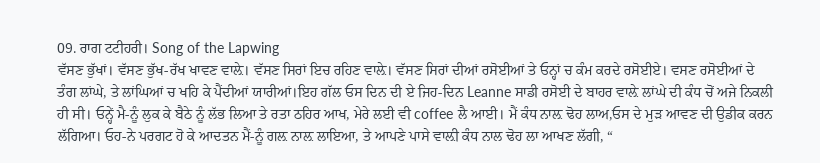09. ਰਾਗ ਟਟੀਹਰੀ। Song of the Lapwing
ਵੱਸਣ ਭੁੱਖਾਂ। ਵੱਸਣ ਭੁੱਖ-ਰੱਖ ਖਾਵਣ ਵਾਲ਼ੇ। ਵੱਸਣ ਸਿਰਾਂ ਇਚ ਰਹਿਣ ਵਾਲ਼ੇ। ਵੱਸਣ ਸਿਰਾਂ ਦੀਆਂ ਰਸੋਈਆਂ ਤੇ ਓਨ੍ਹਾਂ ਚ ਕੰਮ ਕਰਦੇ ਰਸੋਈਏ। ਵਸਣ ਰਸੋਈਆਂ ਦੇ ਤੰਗ ਲਾਂਘੇ, ਤੇ ਲਾਂਘਿਆਂ ਚ ਖਹਿ ਕੇ ਪੈਂਦੀਆਂ ਯਾਰੀਆਂ।ਇਹ ਗੱਲ ਓਸ ਦਿਨ ਦੀ ਏ ਜਿਹ-ਦਿਨ Leanne ਸਾਡੀ ਰਸੋਈ ਦੇ ਬਾਹਰ ਵਾਲ਼ੇ ਲਾਂਘੇ ਦੀ ਕੰਧ ਚੋਂ ਅਜੇ ਨਿਕਲੀ ਹੀ ਸੀ। ਓਨ੍ਹੇਂ ਮੈ-ਨੂੰ ਲੁਕ ਕੇ ਬੈਠੇ ਨੂੰ ਲੱਭ ਲਿਆ ਤੇ ਰਤਾ ਠਹਿਰ ਆਖ, ਮੇਰੇ ਲਈ ਵੀ coffee ਲੈ ਆਈ। ਮੈਂ ਕੰਧ ਨਾਲ਼ ਢੋਹ ਲਾਅ,ਓਸ ਦੇ ਮੁੜ ਆਵਣ ਦੀ ਉਡੀਕ ਕਰਨ ਲੱਗਿਆ। ਓਹ-ਨੇ ਪਰਗਟ ਹੋ ਕੇ ਆਦਤਨ ਮੈਂ-ਨੂੰ ਗਲ਼ ਨਾਲ਼ ਲਾਇਆ, ਤੇ ਆਪਣੇ ਪਾਸੇ ਵਾਲ਼ੀ ਕੰਧ ਨਾਲ ਢੋਹ ਲਾ ਆਖਣ ਲੱਗੀ, “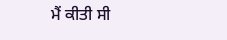ਮੈਂ ਕੀਤੀ ਸੀ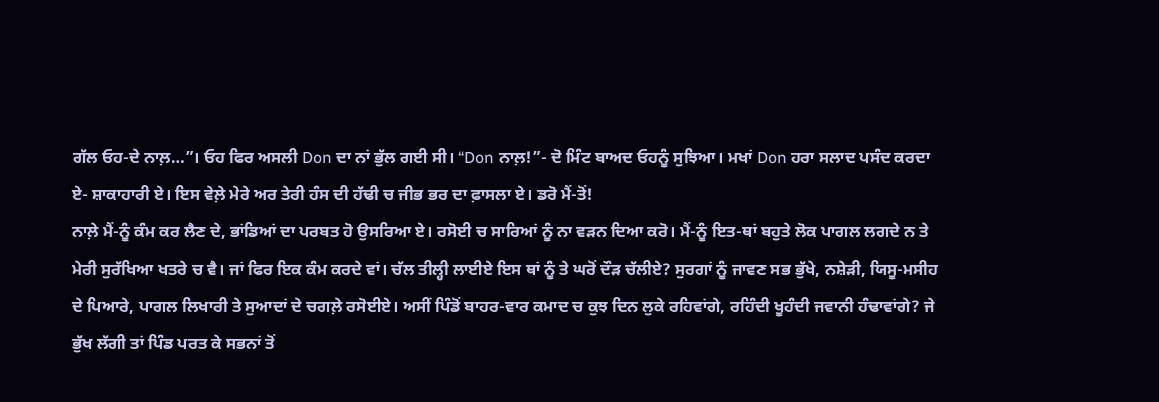ਗੱਲ ਓਹ-ਦੇ ਨਾਲ਼…”। ਓਹ ਫਿਰ ਅਸਲੀ Don ਦਾ ਨਾਂ ਭੁੱਲ ਗਈ ਸੀ। “Don ਨਾਲ਼!”- ਦੋ ਮਿੰਟ ਬਾਅਦ ਓਹਨੂੰ ਸੁਝਿਆ। ਮਖਾਂ Don ਹਰਾ ਸਲਾਦ ਪਸੰਦ ਕਰਦਾ ਏ- ਸ਼ਾਕਾਹਾਰੀ ਏ। ਇਸ ਵੇਲ਼ੇ ਮੇਰੇ ਅਰ ਤੇਰੀ ਹੰਸ ਦੀ ਹੱਢੀ ਚ ਜੀਭ ਭਰ ਦਾ ਫ਼ਾਸਲਾ ਏ। ਡਰੋ ਮੈਂ-ਤੋਂ!
ਨਾਲ਼ੇ ਮੈਂ-ਨੂੰ ਕੰਮ ਕਰ ਲੈਣ ਦੇ, ਭਾਂਡਿਆਂ ਦਾ ਪਰਬਤ ਹੋ ਉਸਰਿਆ ਏ। ਰਸੋਈ ਚ ਸਾਰਿਆਂ ਨੂੰ ਨਾ ਵੜਨ ਦਿਆ ਕਰੋ। ਮੈਂ-ਨੂੰ ਇਤ-ਥਾਂ ਬਹੁਤੇ ਲੋਕ ਪਾਗਲ ਲਗਦੇ ਨ ਤੇ ਮੇਰੀ ਸੁਰੱਖਿਆ ਖਤਰੇ ਚ ਵੈ। ਜਾਂ ਫਿਰ ਇਕ ਕੰਮ ਕਰਦੇ ਵਾਂ। ਚੱਲ ਤੀਲ੍ਹੀ ਲਾਈਏ ਇਸ ਥਾਂ ਨੂੰ ਤੇ ਘਰੋਂ ਦੌੜ ਚੱਲੀਏ? ਸੁਰਗਾਂ ਨੂੰ ਜਾਵਣ ਸਭ ਭੁੱਖੇ, ਨਸ਼ੇੜੀ, ਯਿਸੂ-ਮਸੀਹ ਦੇ ਪਿਆਰੇ, ਪਾਗਲ ਲਿਖਾਰੀ ਤੇ ਸੁਆਦਾਂ ਦੇ ਚਗਲ਼ੇ ਰਸੋਈਏ। ਅਸੀਂ ਪਿੰਡੋਂ ਬਾਹਰ-ਵਾਰ ਕਮਾਦ ਚ ਕੁਝ ਦਿਨ ਲੁਕੇ ਰਹਿਵਾਂਗੇ, ਰਹਿੰਦੀ ਖੂਹੰਦੀ ਜਵਾਨੀ ਹੰਢਾਵਾਂਗੇ? ਜੇ ਭੁੱਖ ਲੱਗੀ ਤਾਂ ਪਿੰਡ ਪਰਤ ਕੇ ਸਭਨਾਂ ਤੋਂ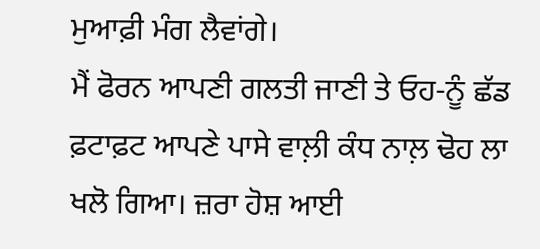ਮੁਆਫ਼ੀ ਮੰਗ ਲੈਵਾਂਗੇ।
ਮੈਂ ਫੋਰਨ ਆਪਣੀ ਗਲਤੀ ਜਾਣੀ ਤੇ ਓਹ-ਨੂੰ ਛੱਡ ਫ਼ਟਾਫ਼ਟ ਆਪਣੇ ਪਾਸੇ ਵਾਲ਼ੀ ਕੰਧ ਨਾਲ਼ ਢੋਹ ਲਾ ਖਲੋ ਗਿਆ। ਜ਼ਰਾ ਹੋਸ਼ ਆਈ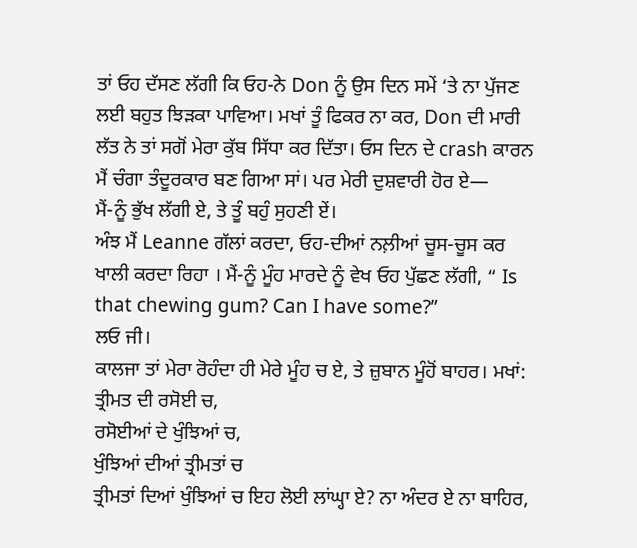ਤਾਂ ਓਹ ਦੱਸਣ ਲੱਗੀ ਕਿ ਓਹ-ਨੇ Don ਨੂੰ ਉਸ ਦਿਨ ਸਮੇਂ ‘ਤੇ ਨਾ ਪੁੱਜਣ ਲਈ ਬਹੁਤ ਝਿੜਕਾ ਪਾਵਿਆ। ਮਖਾਂ ਤੂੰ ਫਿਕਰ ਨਾ ਕਰ, Don ਦੀ ਮਾਰੀ ਲੱਤ ਨੇ ਤਾਂ ਸਗੋਂ ਮੇਰਾ ਕੁੱਬ ਸਿੱਧਾ ਕਰ ਦਿੱਤਾ। ਓਸ ਦਿਨ ਦੇ crash ਕਾਰਨ ਮੈਂ ਚੰਗਾ ਤੰਦੂਰਕਾਰ ਬਣ ਗਿਆ ਸਾਂ। ਪਰ ਮੇਰੀ ਦੁਸ਼ਵਾਰੀ ਹੋਰ ਏ—
ਮੈਂ-ਨੂੰ ਭੁੱਖ ਲੱਗੀ ਏ, ਤੇ ਤੂੰ ਬਹੁੰ ਸੁਹਣੀ ਏਂ।
ਅੰਝ ਮੈਂ Leanne ਗੱਲਾਂ ਕਰਦਾ, ਓਹ-ਦੀਆਂ ਨਲ਼ੀਆਂ ਚੂਸ-ਚੂਸ ਕਰ ਖਾਲੀ ਕਰਦਾ ਰਿਹਾ । ਮੈਂ-ਨੂੰ ਮੂੰਹ ਮਾਰਦੇ ਨੂੰ ਵੇਖ ਓਹ ਪੁੱਛਣ ਲੱਗੀ, “ Is that chewing gum? Can I have some?”
ਲਓ ਜੀ।
ਕਾਲਜਾ ਤਾਂ ਮੇਰਾ ਰੋਹੰਦਾ ਹੀ ਮੇਰੇ ਮੂੰਹ ਚ ਏ, ਤੇ ਜ਼ੁਬਾਨ ਮੂੰਹੋਂ ਬਾਹਰ। ਮਖਾਂ:
ਤ੍ਰੀਮਤ ਦੀ ਰਸੋਈ ਚ,
ਰਸੋਈਆਂ ਦੇ ਖੁੰਝਿਆਂ ਚ,
ਖੁੰਝਿਆਂ ਦੀਆਂ ਤ੍ਰੀਮਤਾਂ ਚ
ਤ੍ਰੀਮਤਾਂ ਦਿਆਂ ਖੁੰਝਿਆਂ ਚ ਇਹ ਲੋਈ ਲਾਂਘ੍ਹਾ ਏ? ਨਾ ਅੰਦਰ ਏ ਨਾ ਬਾਹਿਰ,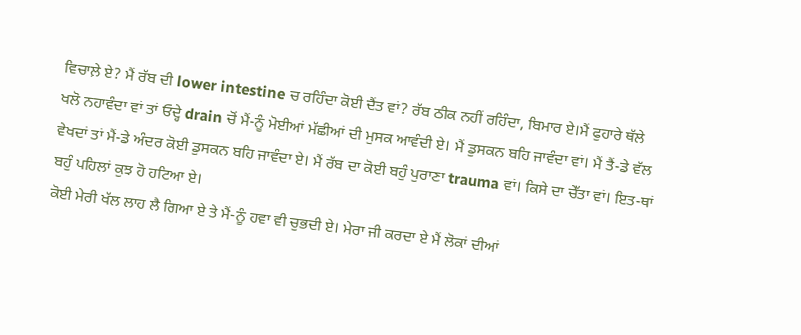ਵਿਚਾਲ਼ੇ ਏ? ਮੈਂ ਰੱਬ ਦੀ lower intestine ਚ ਰਹਿੰਦਾ ਕੋਈ ਦੈਂਤ ਵਾਂ? ਰੱਬ ਠੀਕ ਨਹੀਂ ਰਹਿੰਦਾ, ਬਿਮਾਰ ਏ।ਮੈਂ ਫੁਹਾਰੇ ਥੱਲੇ ਖਲੋ ਨਹਾਵੰਦਾ ਵਾਂ ਤਾਂ ਓਦ੍ਹੇ drain ਚੋਂ ਮੈਂ-ਨੂੰ ਮੋਈਆਂ ਮੱਛੀਆਂ ਦੀ ਮੁਸਕ ਆਵੰਦੀ ਏ। ਮੈਂ ਡੁਸਕਨ ਬਹਿ ਜਾਵੰਦਾ ਵਾਂ। ਮੈਂ ਤੈਂ-ਡੇ ਵੱਲ ਵੇਖਦਾਂ ਤਾਂ ਮੈਂ-ਡੇ ਅੰਦਰ ਕੋਈ ਡੁਸਕਨ ਬਹਿ ਜਾਵੰਦਾ ਏ। ਮੈਂ ਰੱਬ ਦਾ ਕੋਈ ਬਹੁੰ ਪੁਰਾਣਾ trauma ਵਾਂ। ਕਿਸੇ ਦਾ ਚੇੱਤਾ ਵਾਂ। ਇਤ-ਥਾਂ ਬਹੁੰ ਪਹਿਲਾਂ ਕੁਝ ਹੋ ਹਟਿਆ ਏ।
ਕੋਈ ਮੇਰੀ ਖੱਲ ਲਾਹ ਲੈ ਗਿਆ ਏ ਤੇ ਮੈਂ-ਨੂੰ ਹਵਾ ਵੀ ਚੁਭਦੀ ਏ। ਮੇਰਾ ਜੀ ਕਰਦਾ ਏ ਮੈਂ ਲੋਕਾਂ ਦੀਆਂ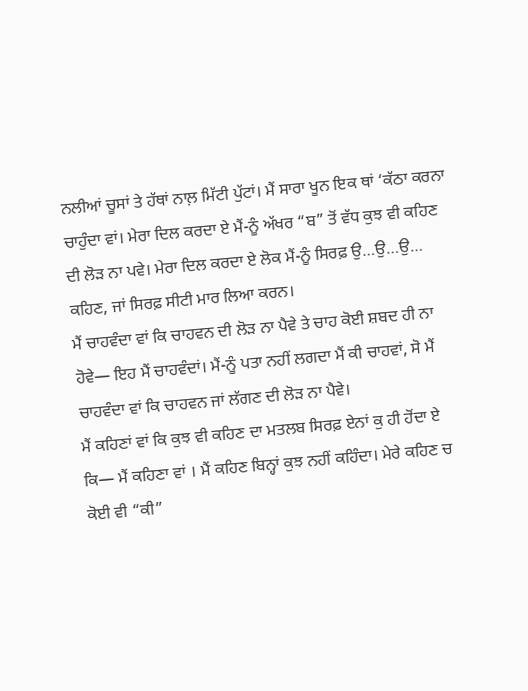ਨਲੀਆਂ ਚੂਸਾਂ ਤੇ ਹੱਥਾਂ ਨਾਲ਼ ਮਿੱਟੀ ਪੁੱਟਾਂ। ਮੈਂ ਸਾਰਾ ਖੂਨ ਇਕ ਥਾਂ ‘ਕੱਠਾ ਕਰਨਾ ਚਾਹੁੰਦਾ ਵਾਂ। ਮੇਰਾ ਦਿਲ ਕਰਦਾ ਏ ਮੈਂ-ਨੂੰ ਅੱਖਰ “ਬ” ਤੋਂ ਵੱਧ ਕੁਝ ਵੀ ਕਹਿਣ ਦੀ ਲੋੜ ਨਾ ਪਵੇ। ਮੇਰਾ ਦਿਲ ਕਰਦਾ ਏ ਲੋਕ ਮੈਂ-ਨੂੰ ਸਿਰਫ਼ ਉ…ਉ…ਉ… ਕਹਿਣ, ਜਾਂ ਸਿਰਫ਼ ਸੀਟੀ ਮਾਰ ਲਿਆ ਕਰਨ।
ਮੈਂ ਚਾਹਵੰਦਾ ਵਾਂ ਕਿ ਚਾਹਵਨ ਦੀ ਲੋੜ ਨਾ ਪੈਵੇ ਤੇ ਚਾਹ ਕੋਈ ਸ਼ਬਦ ਹੀ ਨਾ ਹੋਵੇ— ਇਹ ਮੈਂ ਚਾਹਵੰਦਾਂ। ਮੈਂ-ਨੂੰ ਪਤਾ ਨਹੀਂ ਲਗਦਾ ਮੈਂ ਕੀ ਚਾਹਵਾਂ, ਸੋ ਮੈਂ ਚਾਹਵੰਦਾ ਵਾਂ ਕਿ ਚਾਹਵਨ ਜਾਂ ਲੱਗਣ ਦੀ ਲੋੜ ਨਾ ਪੈਵੇ।
ਮੈਂ ਕਹਿਣਾਂ ਵਾਂ ਕਿ ਕੁਝ ਵੀ ਕਹਿਣ ਦਾ ਮਤਲਬ ਸਿਰਫ਼ ਏਨਾਂ ਕੁ ਹੀ ਹੋਂਦਾ ਏ ਕਿ— ਮੈਂ ਕਹਿਣਾ ਵਾਂ । ਮੈਂ ਕਹਿਣ ਬਿਨ੍ਹਾਂ ਕੁਝ ਨਹੀਂ ਕਹਿੰਦਾ। ਮੇਰੇ ਕਹਿਣ ਚ ਕੋਈ ਵੀ “ਕੀ”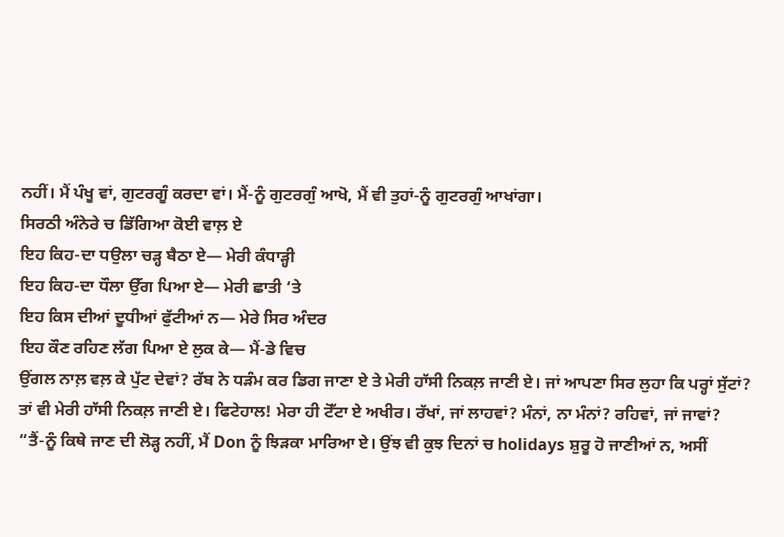ਨਹੀਂ। ਮੈਂ ਪੰਖੂ ਵਾਂ, ਗੁਟਰਗੂੰ ਕਰਦਾ ਵਾਂ। ਮੈਂ-ਨੂੰ ਗੁਟਰਗੁੰ ਆਖੋ, ਮੈਂ ਵੀ ਤੁਹਾਂ-ਨੂੰ ਗੁਟਰਗੁੰ ਆਖਾਂਗਾ।
ਸਿਰਠੀ ਅੰਨੇਰੇ ਚ ਡਿੱਗਿਆ ਕੋਈ ਵਾਲ਼ ਏ
ਇਹ ਕਿਹ-ਦਾ ਧਉਲਾ ਚੜ੍ਹ ਬੈਠਾ ਏ— ਮੇਰੀ ਕੰਧਾੜ੍ਹੀ
ਇਹ ਕਿਹ-ਦਾ ਧੌਲਾ ਉੱਗ ਪਿਆ ਏ— ਮੇਰੀ ਛਾਤੀ ‘ਤੇ
ਇਹ ਕਿਸ ਦੀਆਂ ਦੂਧੀਆਂ ਫੁੱਟੀਆਂ ਨ— ਮੇਰੇ ਸਿਰ ਅੰਦਰ
ਇਹ ਕੌਣ ਰਹਿਣ ਲੱਗ ਪਿਆ ਏ ਲੁਕ ਕੇ— ਮੈਂ-ਡੇ ਵਿਚ
ਉਂਗਲ ਨਾਲ਼ ਵਲ਼ ਕੇ ਪੁੱਟ ਦੇਵਾਂ? ਰੱਬ ਨੇ ਧੜੰਮ ਕਰ ਡਿਗ ਜਾਣਾ ਏ ਤੇ ਮੇਰੀ ਹਾੱਸੀ ਨਿਕਲ਼ ਜਾਣੀ ਏ। ਜਾਂ ਆਪਣਾ ਸਿਰ ਲੁਹਾ ਕਿ ਪਰ੍ਹਾਂ ਸੁੱਟਾਂ? ਤਾਂ ਵੀ ਮੇਰੀ ਹਾੱਸੀ ਨਿਕਲ਼ ਜਾਣੀ ਏ। ਫਿਟੇਹਾਲ! ਮੇਰਾ ਹੀ ਟੋੱਟਾ ਏ ਅਖੀਰ। ਰੱਖਾਂ, ਜਾਂ ਲਾਹਵਾਂ? ਮੰਨਾਂ, ਨਾ ਮੰਨਾਂ? ਰਹਿਵਾਂ, ਜਾਂ ਜਾਵਾਂ?
“ਤੈਂ-ਨੂੰ ਕਿਥੇ ਜਾਣ ਦੀ ਲੋੜ੍ਹ ਨਹੀਂ, ਮੈਂ Don ਨੂੰ ਝਿੜਕਾ ਮਾਰਿਆ ਏ। ਉਂਝ ਵੀ ਕੁਝ ਦਿਨਾਂ ਚ holidays ਸ਼ੁਰੂ ਹੋ ਜਾਣੀਆਂ ਨ, ਅਸੀਂ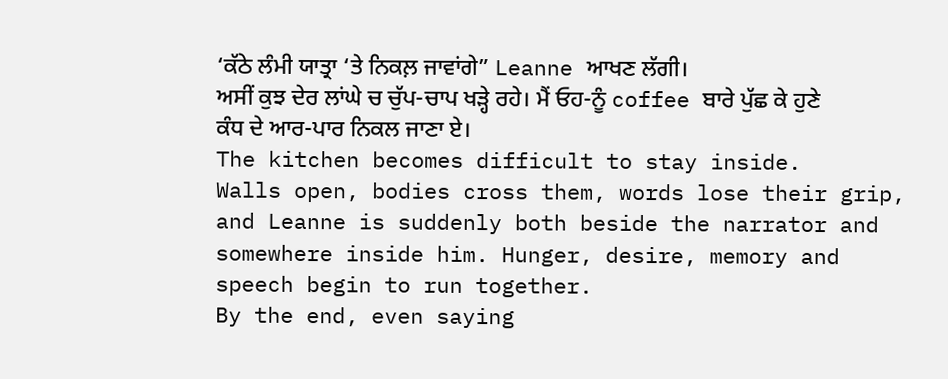‘ਕੱਠੇ ਲੰਮੀ ਯਾਤ੍ਰਾ ‘ਤੇ ਨਿਕਲ਼ ਜਾਵਾਂਗੇ” Leanne ਆਖਣ ਲੱਗੀ।
ਅਸੀਂ ਕੁਝ ਦੇਰ ਲਾਂਘੇ ਚ ਚੁੱਪ-ਚਾਪ ਖੜ੍ਹੇ ਰਹੇ। ਮੈਂ ਓਹ-ਨੂੰ coffee ਬਾਰੇ ਪੁੱਛ ਕੇ ਹੁਣੇ ਕੰਧ ਦੇ ਆਰ-ਪਾਰ ਨਿਕਲ ਜਾਣਾ ਏ।
The kitchen becomes difficult to stay inside.
Walls open, bodies cross them, words lose their grip, and Leanne is suddenly both beside the narrator and somewhere inside him. Hunger, desire, memory and speech begin to run together.
By the end, even saying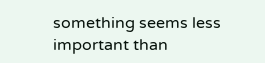something seems less important than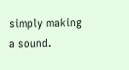simply making a sound.